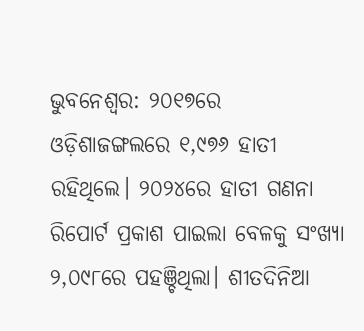ଭୁବନେଶ୍ବର: ୨୦୧୭ରେ ଓଡ଼ିଶାଜଙ୍ଗଲରେ ୧,୯୭୬ ହାତୀ ରହିଥିଲେ। ୨୦୨୪ରେ ହାତୀ ଗଣନା ରିପୋର୍ଟ ପ୍ରକାଶ ପାଇଲା ବେଳକୁ ସଂଖ୍ୟା ୨,୦୯୮ରେ ପହଞ୍ଚିଥିଲା। ଶୀତଦିନିଆ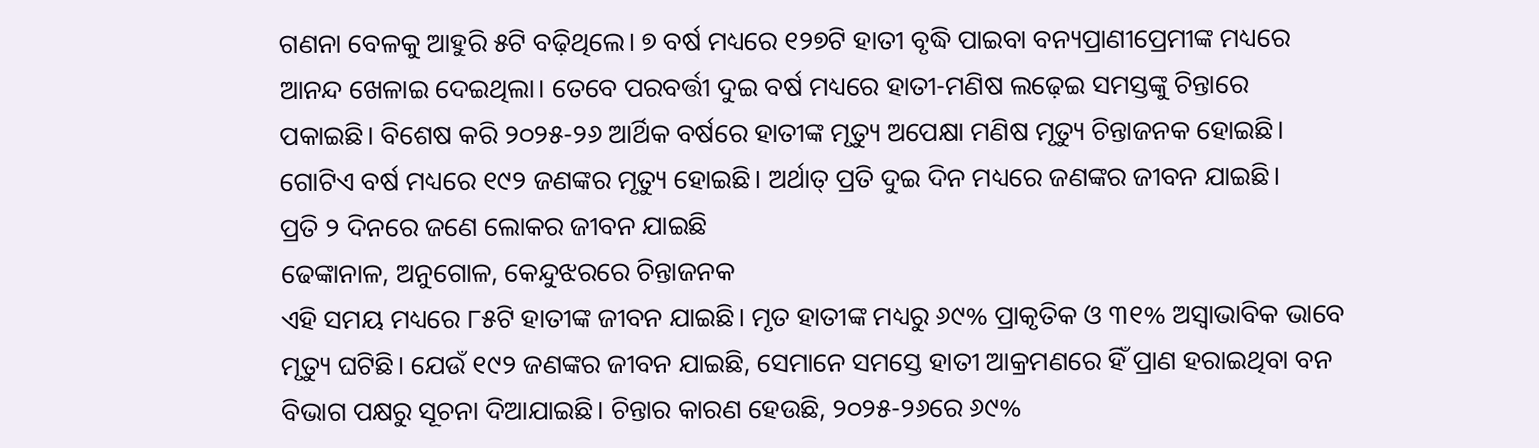ଗଣନା ବେଳକୁ ଆହୁରି ୫ଟି ବଢ଼ିଥିଲେ। ୭ ବର୍ଷ ମଧ୍ୟରେ ୧୨୭ଟି ହାତୀ ବୃଦ୍ଧି ପାଇବା ବନ୍ୟପ୍ରାଣୀପ୍ରେମୀଙ୍କ ମଧ୍ୟରେ ଆନନ୍ଦ ଖେଳାଇ ଦେଇଥିଲା। ତେବେ ପରବର୍ତ୍ତୀ ଦୁଇ ବର୍ଷ ମଧ୍ୟରେ ହାତୀ-ମଣିଷ ଲଢ଼େଇ ସମସ୍ତଙ୍କୁ ଚିନ୍ତାରେ ପକାଇଛି। ବିଶେଷ କରି ୨୦୨୫-୨୬ ଆର୍ଥିକ ବର୍ଷରେ ହାତୀଙ୍କ ମୃତ୍ୟୁ ଅପେକ୍ଷା ମଣିଷ ମୃତ୍ୟୁ ଚିନ୍ତାଜନକ ହୋଇଛି। ଗୋଟିଏ ବର୍ଷ ମଧ୍ୟରେ ୧୯୨ ଜଣଙ୍କର ମୃତ୍ୟୁ ହୋଇଛି। ଅର୍ଥାତ୍ ପ୍ରତି ଦୁଇ ଦିନ ମଧ୍ୟରେ ଜଣଙ୍କର ଜୀବନ ଯାଇଛି।
ପ୍ରତି ୨ ଦିନରେ ଜଣେ ଲୋକର ଜୀବନ ଯାଇଛି
ଢେଙ୍କାନାଳ, ଅନୁଗୋଳ, କେନ୍ଦୁଝରରେ ଚିନ୍ତାଜନକ
ଏହି ସମୟ ମଧ୍ୟରେ ୮୫ଟି ହାତୀଙ୍କ ଜୀବନ ଯାଇଛି। ମୃତ ହାତୀଙ୍କ ମଧ୍ୟରୁ ୬୯% ପ୍ରାକୃତିକ ଓ ୩୧% ଅସ୍ବାଭାବିକ ଭାବେ ମୃତ୍ୟୁ ଘଟିଛି। ଯେଉଁ ୧୯୨ ଜଣଙ୍କର ଜୀବନ ଯାଇଛି, ସେମାନେ ସମସ୍ତେ ହାତୀ ଆକ୍ରମଣରେ ହିଁ ପ୍ରାଣ ହରାଇଥିବା ବନ ବିଭାଗ ପକ୍ଷରୁ ସୂଚନା ଦିଆଯାଇଛି। ଚିନ୍ତାର କାରଣ ହେଉଛି, ୨୦୨୫-୨୬ରେ ୬୯%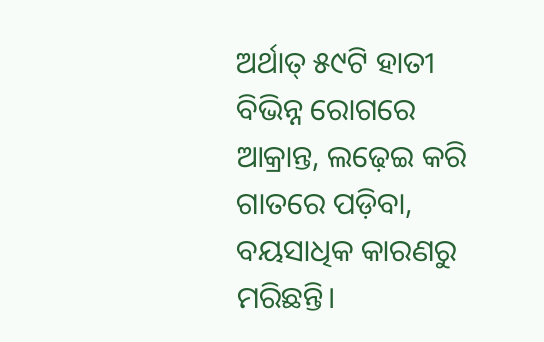ଅର୍ଥାତ୍ ୫୯ଟି ହାତୀ ବିଭିନ୍ନ ରୋଗରେ ଆକ୍ରାନ୍ତ, ଲଢ଼େଇ କରି ଗାତରେ ପଡ଼ିବା, ବୟସାଧିକ କାରଣରୁ ମରିଛନ୍ତି।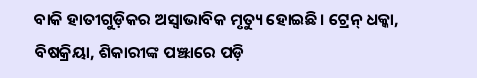ବାକି ହାତୀଗୁଡ଼ିକର ଅସ୍ବାଭାବିକ ମୃତ୍ୟୁ ହୋଇଛି। ଟ୍ରେନ୍ ଧକ୍କା, ବିଷକ୍ରିୟା, ଶିକାରୀଙ୍କ ପଞ୍ଝାରେ ପଡ଼ି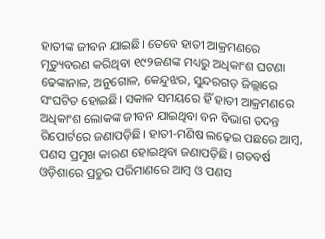ହାତୀଙ୍କ ଜୀବନ ଯାଇଛି। ତେବେ ହାତୀ ଆକ୍ରମଣରେ ମୃତ୍ୟୁବରଣ କରିଥିବା ୧୯୨ଜଣଙ୍କ ମଧ୍ୟରୁ ଅଧିକାଂଶ ଘଟଣା ଢେଙ୍କାନାଳ, ଅନୁଗୋଳ, କେନ୍ଦୁଝର, ସୁନ୍ଦରଗଡ଼ ଜିଲ୍ଲାରେ ସଂଘଟିତ ହୋଇଛି। ସକାଳ ସମୟରେ ହିଁ ହାତୀ ଆକ୍ରମଣରେ ଅଧିକାଂଶ ଲୋକଙ୍କ ଜୀବନ ଯାଇଥିବା ବନ ବିଭାଗ ତଦନ୍ତ ରିପୋର୍ଟରେ ଜଣାପଡ଼ିଛି। ହାତୀ-ମଣିଷ ଲଢ଼େଇ ପଛରେ ଆମ୍ବ, ପଣସ ପ୍ରମୁଖ କାରଣ ହୋଇଥିବା ଜଣାପଡ଼ିଛି। ଗତବର୍ଷ ଓଡ଼ିଶାରେ ପ୍ରଚୁର ପରିମାଣରେ ଆମ୍ବ ଓ ପଣସ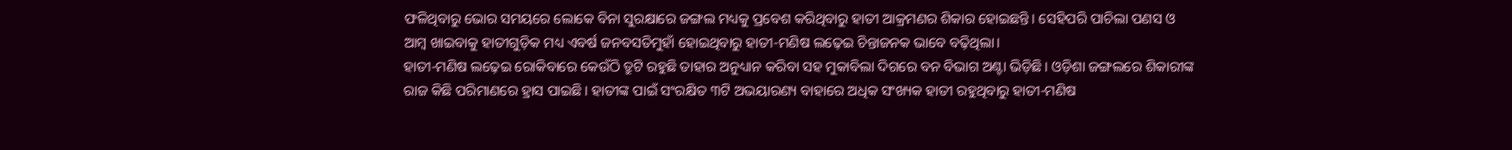ଫଳିଥିବାରୁ ଭୋର ସମୟରେ ଲୋକେ ବିନା ସୁରକ୍ଷାରେ ଜଙ୍ଗଲ ମଧ୍ୟକୁ ପ୍ରବେଶ କରିଥିବାରୁ ହାତୀ ଆକ୍ରମଣର ଶିକାର ହୋଇଛନ୍ତି। ସେହିପରି ପାଚିଲା ପଣସ ଓ ଆମ୍ବ ଖାଇବାକୁ ହାତୀଗୁଡ଼ିକ ମଧ୍ୟ ଏବର୍ଷ ଜନବସତିମୁହାଁ ହୋଇଥିବାରୁ ହାତୀ-ମଣିଷ ଲଢ଼େଇ ଚିନ୍ତାଜନକ ଭାବେ ବଢ଼ିଥିଲା।
ହାତୀ-ମଣିଷ ଲଢ଼େଇ ରୋକିବାରେ କେଉଁଠି ତ୍ରୁଟି ରହୁଛି ତାହାର ଅନୁଧ୍ୟାନ କରିବା ସହ ମୁକାବିଲା ଦିଗରେ ବନ ବିଭାଗ ଅଣ୍ଟା ଭିଡ଼ିଛି। ଓଡ଼ିଶା ଜଙ୍ଗଲରେ ଶିକାରୀଙ୍କ ରାଜ କିଛି ପରିମାଣରେ ହ୍ରାସ ପାଇଛି। ହାତୀଙ୍କ ପାଇଁ ସଂରକ୍ଷିତ ୩ଟି ଅଭୟାରଣ୍ୟ ବାହାରେ ଅଧିକ ସଂଖ୍ୟକ ହାତୀ ରହୁଥିବାରୁ ହାତୀ-ମଣିଷ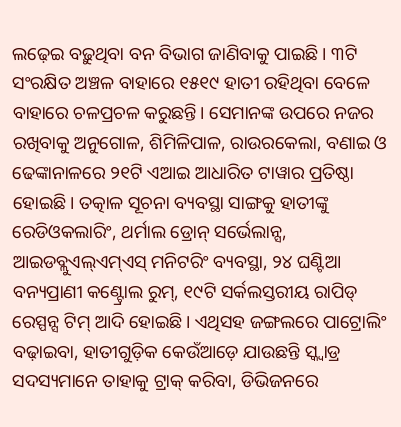ଲଢ଼େଇ ବଢ଼ୁଥିବା ବନ ବିଭାଗ ଜାଣିବାକୁ ପାଇଛି। ୩ଟି ସଂରକ୍ଷିତ ଅଞ୍ଚଳ ବାହାରେ ୧୫୧୯ ହାତୀ ରହିଥିବା ବେଳେ ବାହାରେ ଚଳପ୍ରଚଳ କରୁଛନ୍ତି। ସେମାନଙ୍କ ଉପରେ ନଜର ରଖିବାକୁ ଅନୁଗୋଳ, ଶିମିଳିପାଳ, ରାଉରକେଲା, ବଣାଇ ଓ ଢେଙ୍କାନାଳରେ ୨୧ଟି ଏଆଇ ଆଧାରିତ ଟାୱାର ପ୍ରତିଷ୍ଠା ହୋଇଛି। ତତ୍କାଳ ସୂଚନା ବ୍ୟବସ୍ଥା ସାଙ୍ଗକୁ ହାତୀଙ୍କୁ ରେଡିଓକଲାରିଂ, ଥର୍ମାଲ ଡ୍ରୋନ୍ ସର୍ଭେଲାନ୍ସ, ଆଇଡବ୍ଲୁଏଲ୍ଏମ୍ଏସ୍ ମନିଟରିଂ ବ୍ୟବସ୍ଥା, ୨୪ ଘଣ୍ଟିଆ ବନ୍ୟପ୍ରାଣୀ କଣ୍ଟ୍ରୋଲ ରୁମ୍, ୧୯ଟି ସର୍କଲସ୍ତରୀୟ ରାପିଡ୍ ରେସ୍ପନ୍ସ ଟିମ୍ ଆଦି ହୋଇଛି। ଏଥିସହ ଜଙ୍ଗଲରେ ପାଟ୍ରୋଲିଂ ବଢ଼ାଇବା, ହାତୀଗୁଡ଼ିକ କେଉଁଆଡ଼େ ଯାଉଛନ୍ତି ସ୍କ୍ବାଡ୍ର ସଦସ୍ୟମାନେ ତାହାକୁ ଟ୍ରାକ୍ କରିବା, ଡିଭିଜନରେ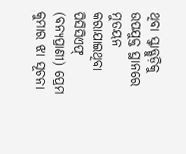ଥିବା ସ୍କ୍ୱାଡ୍ଗୁଡ଼ିକୁ ଉପଯୁକ୍ତ ସ୍ଥାନରେ ମୁତୟନ କରାଯାଇଥିବା ପିସିସିଏଫ୍ (ବନ୍ୟପ୍ରାଣୀ) ପ୍ରେମ କୁମାର ଝା ସୂଚନା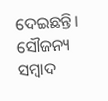ଦେଇଛନ୍ତି।
ସୌଜନ୍ୟ ସମ୍ବାଦ